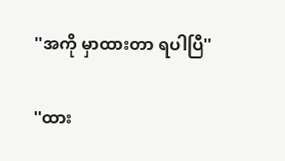''အကို မှာထားတာ ရပါပြီ''

''ထား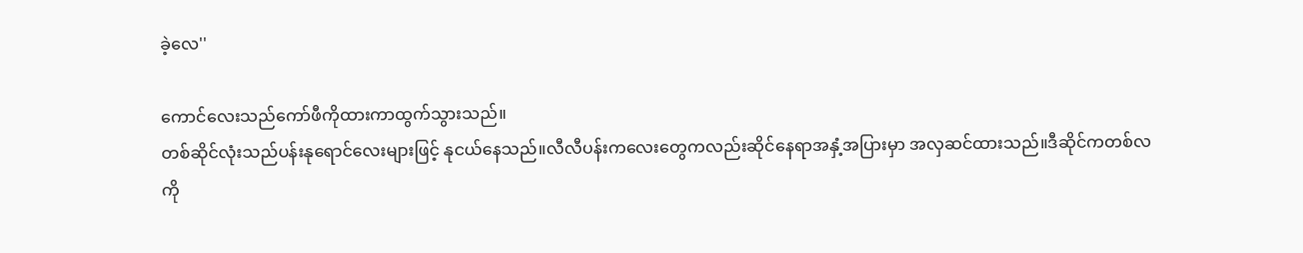ခဲ့လေ''

ကောင်လေးသည်ကော်ဖီကိုထားကာထွက်သွားသည်။
တစ်ဆိုင်လုံးသည်ပန်းနုရောင်လေးများဖြင့် နုငယ်နေသည်။လီလီပန်းကလေးတွေကလည်းဆိုင်နေရာအနှံ့အပြားမှာ အလှဆင်ထားသည်။ဒီဆိုင်ကတစ်လကို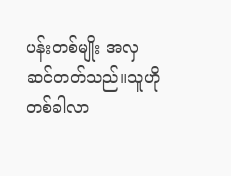ပန်းတစ်မျိုး အလှဆင်တတ်သည်။သူဟိုတစ်ခါလာ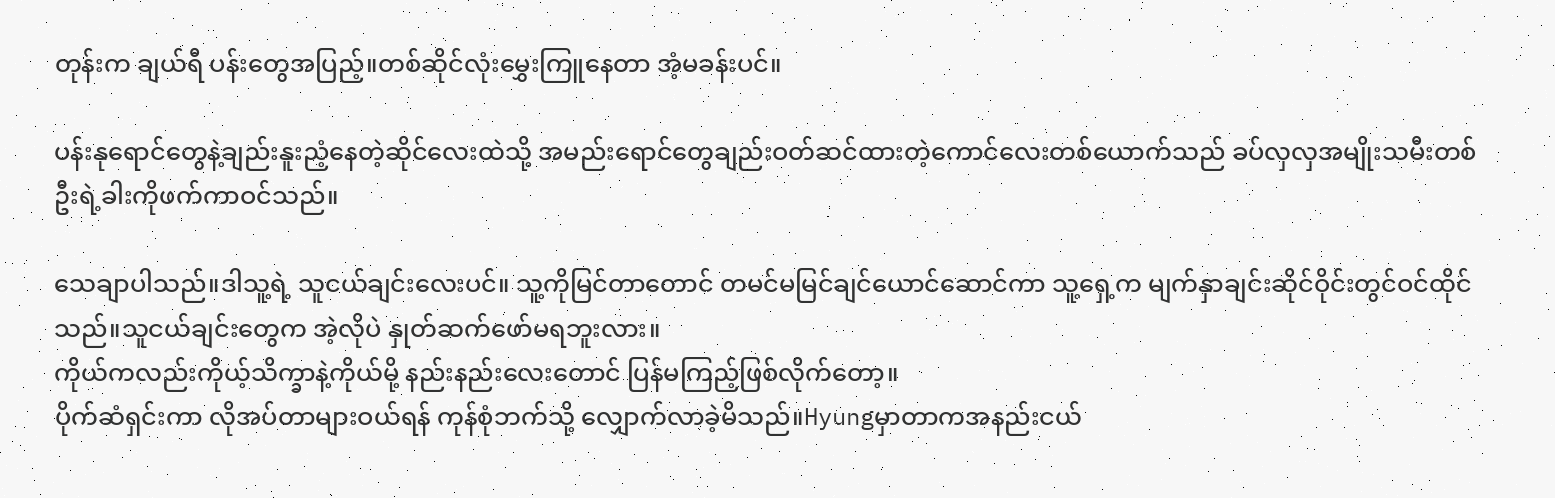တုန်းက ချယ်ရီ ပန်းတွေအပြည့်။တစ်ဆိုင်လုံးမွှေးကြူနေတာ အံ့မခန်းပင်။

ပန်းနုရောင်တွေနဲ့ချည်းနူးညံ့နေတဲ့ဆိုင်လေးထဲသို့ အမည်းရောင်တွေချည်းဝတ်ဆင်ထားတဲ့ကောင်လေးတစ်ယောက်သည် ခပ်လှလှအမျိုးသမီးတစ်ဦးရဲ့ခါးကိုဖက်ကာဝင်သည်။

သေချာပါသည်။ဒါသူ့ရဲ့ သူငယ်ချင်းလေးပင်။ သူ့ကိုမြင်တာတောင် တမင်မမြင်ချင်ယောင်ဆောင်ကာ သူ့ရှေ့က မျက်နှာချင်းဆိုင်ဝိုင်းတွင်ဝင်ထိုင်သည်။သူငယ်ချင်းတွေက အဲ့လိုပဲ နှုတ်ဆက်ဖော်မရဘူးလား။
ကိုယ်ကလည်းကိုယ့်သိက္ခာနဲ့ကိုယ်မို့ နည်းနည်းလေးတောင် ပြန်မကြည့်ဖြစ်လိုက်တော့။
ပိုက်ဆံရှင်းကာ လိုအပ်တာများဝယ်ရန် ကုန်စုံဘက်သို့ လျှောက်လာခဲ့မိသည်။Hyungမှာတာကအနည်းငယ်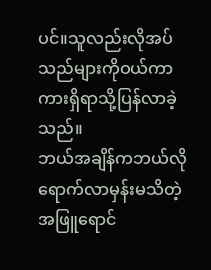ပင်။သူလည်းလိုအပ်သည်များကိုဝယ်ကာ ကားရှိရာသို့ပြန်လာခဲ့သည်။
ဘယ်အချိန်ကဘယ်လိုရောက်လာမှန်းမသိတဲ့အဖြူရောင်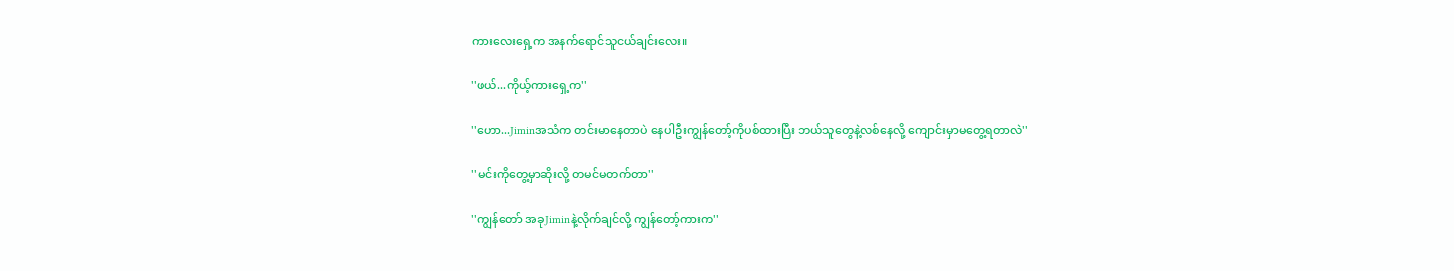ကားလေးရှေ့က အနက်ရောင်သူငယ်ချင်းလေး။

''ဖယ်...ကိုယ့်ကားရှေ့က''

''ဟော...Jiminအသံက တင်းမာနေတာပဲ နေပါဦးကျွန်တော့်ကိုပစ်ထားပြီး ဘယ်သူတွေနဲ့လစ်နေလို့ ကျောင်းမှာမတွေ့ရတာလဲ''

''မင်းကိုတွေ့မှာဆိုးလို့ တမင်မတက်တာ''

''ကျွန်တော် အခုJiminနဲ့လိုက်ချင်လို့ ကျွန်တော့်ကားက''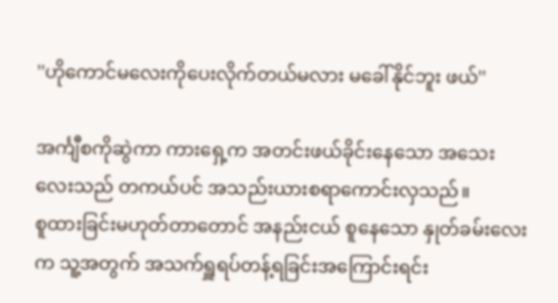''ဟိုကောင်မလေးကိုပေးလိုက်တယ်မလား မခေါ်နိုင်ဘူး ဖယ်''

အင်္ကျီစကိုဆွဲကာ ကားရှေ့က အတင်းဖယ်ခိုင်းနေသော အသေးလေးသည် တကယ်ပင် အသည်းယားစရာကောင်းလှသည်။
စူထားခြင်းမဟုတ်တာတောင် အနည်းငယ် စူနေသော နှုတ်ခမ်းလေးက သူ့အတွက် အသက်ရှူရပ်တန့်ရခြင်းအကြောင်းရင်း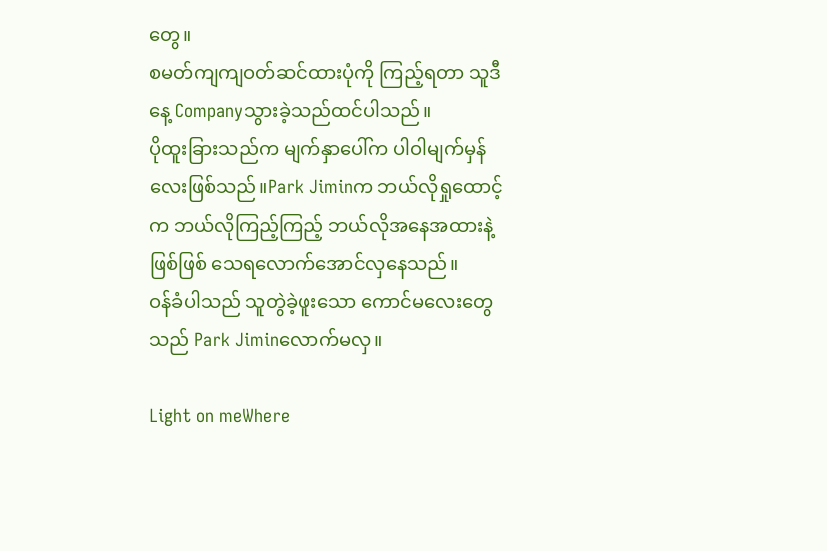တွေ။
စမတ်ကျကျဝတ်ဆင်ထားပုံကို ကြည့်ရတာ သူဒီနေ့ Companyသွားခဲ့သည်ထင်ပါသည်။
ပိုထူးခြားသည်က မျက်နှာပေါ်က ပါဝါမျက်မှန်လေးဖြစ်သည်။Park Jiminက ဘယ်လိုရှုထောင့်က ဘယ်လိုကြည့်ကြည့် ဘယ်လိုအနေအထားနဲ့ဖြစ်ဖြစ် သေရလောက်အောင်လှနေသည်။
ဝန်ခံပါသည် သူတွဲခဲ့ဖူးသော ကောင်မလေးတွေသည် Park Jiminလောက်မလှ။

Light on meWhere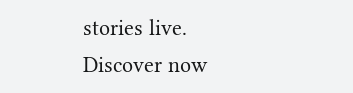stories live. Discover now